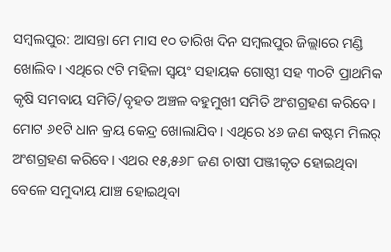ସମ୍ବଲପୁର: ଆସନ୍ତା ମେ ମାସ ୧୦ ତାରିଖ ଦିନ ସମ୍ବଲପୁର ଜିଲ୍ଲାରେ ମଣ୍ଡି ଖୋଲିବ। ଏଥିରେ ୯ଟି ମହିଳା ସ୍ୱୟଂ ସହାୟକ ଗୋଷ୍ଠୀ ସହ ୩୦ଟି ପ୍ରାଥମିକ କୃଷି ସମବାୟ ସମିତି/ବୃହତ ଅଞ୍ଚଳ ବହୁମୁଖୀ ସମିତି ଅଂଶଗ୍ରହଣ କରିବେ। ମୋଟ ୬୧ଟି ଧାନ କ୍ରୟ କେନ୍ଦ୍ର ଖୋଲାଯିବ। ଏଥିରେ ୪୬ ଜଣ କଷ୍ଟମ ମିଲର୍ ଅଂଶଗ୍ରହଣ କରିବେ। ଏଥର ୧୫,୫୬୮ ଜଣ ଚାଷୀ ପଞ୍ଜୀକୃତ ହୋଇଥିବା ବେଳେ ସମୁଦାୟ ଯାଞ୍ଚ ହୋଇଥିବା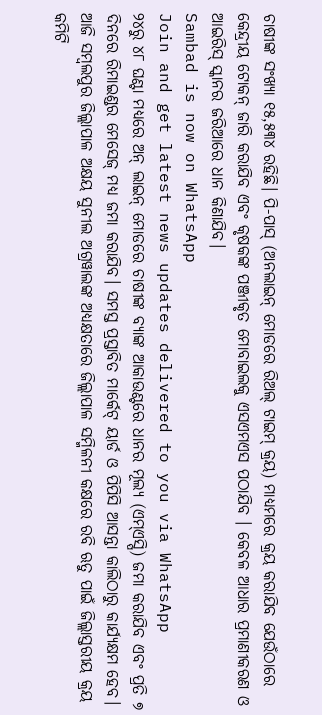ଚାଷୀଙ୍କ ସଂଖ୍ୟା ୧୫,୫୩୪ ରହିଛି। ପି-ପାସ୍ (ଅନଲାଇନ୍ ମୋଡରେ ରିଅଲ୍ ଟାଇମ୍ କ୍ରୟ) ମାଧ୍ୟମରେ କ୍ରୟ କରାଯିବ ଯେଉଁଠାରେ କେନ୍ଦ୍ରୀୟ ଟୋକନ୍ ଜାରି କରାଯିବ ଏବଂ କୃଷକଙ୍କ ପଞ୍ଜୀକୃତ ମୋବାଇଲକୁ ଏସଏମଏସ ପଠାଯିବ । କେବଳ ଆଧାର ପ୍ରମାଣୀକରଣ ଓ ଆଇରିସ୍ ସ୍କାନର ଜରିଆରେ ଧାନ କିଣାଯିବ।
Sambad is now on WhatsApp
Join and get latest news updates delivered to you via WhatsApp
୨୪ରୁ ୪୮ ଘଣ୍ଟା ମଧ୍ୟରେ ଅନ୍ ଲାଇନ୍ ମୋଡରେ ଚାଷୀଙ୍କ ବ୍ୟାଙ୍କ ଆକାଉଣ୍ଟରେ ଧାନର ମୂଲ୍ୟ (ଏମ୍ଏସ୍ପି) ଜମା କରାଯିବ ଏବଂ ପ୍ରତି ୭ ଦିନରେ ରିମାଇଣ୍ଡର ମେସେଜ୍ ମଧ୍ୟ ଜମା କରାଯିବ। ସମସ୍ତ ପ୍ରସ୍ତାବିତ ମାର୍କେଟ୍ ୟାର୍ଡ ଓ ପିପିସି ଆସନ୍ତା କାଲିଠାରୁ କାର୍ଯ୍ୟକ୍ଷମ ହେବ। ଆଜି ସମ୍ବଲପୁର ଜିଲ୍ଲାପାଳ ଅକ୍ଷୟ ସୁନୀଲ ଅଗ୍ରୱାଲଙ୍କ ଅଧ୍ୟକ୍ଷତାରେ ଜିଲ୍ଲାପାଳ ସମ୍ମିଳନୀ କକ୍ଷରେ ରବି ଋତୁ ପାଇଁ ଜିଲ୍ଲାସ୍ତରୀୟ କ୍ରୟ କମିଟି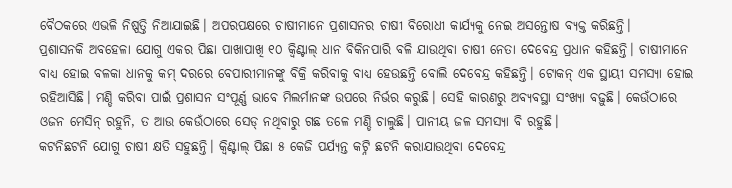ବୈଠକରେ ଏଭଳି ନିଷ୍ପତ୍ତି ନିଆଯାଇଛି। ଅପରପକ୍ଷରେ ଚାଷୀମାନେ ପ୍ରଶାସନର ଚାଷୀ ବିରୋଧୀ କାର୍ଯ୍ୟକୁ ନେଇ ଅସନ୍ତୋଷ ବ୍ୟକ୍ତ କରିଛନ୍ତି।
ପ୍ରଶାସନକି ଅବହେଳା ଯୋଗୁ ଏକର ପିଛା ପାଖାପାଖି ୧୦ କ୍ବିଣ୍ଟାଲ୍ ଧାନ ବିକିନପାରି ବଳି ଯାଉଥିବା ଚାଷୀ ନେତା ଦେବେନ୍ଦ୍ର ପ୍ରଧାନ କହିଛନ୍ତି। ଚାଷୀମାନେ ବାଧ୍ୟ ହୋଇ ବଳକା ଧାନକୁ କମ୍ ଦରରେ ବେପାରୀମାନଙ୍କୁ ବିକ୍ରି କରିବାକୁ ବାଧ୍ୟ ହେଉଛନ୍ତି ବୋଲି ଦେବେନ୍ଦ୍ର କହିଛନ୍ତି। ଟୋକନ୍ ଏକ ସ୍ଥାୟୀ ସମସ୍ୟା ହୋଇ ରହିଆସିଛି। ମଣ୍ଡି କରିବା ପାଇଁ ପ୍ରଶାସନ ସଂପୂର୍ଣ୍ଣ ଭାବେ ମିଲର୍ମାନଙ୍କ ଉପରେ ନିର୍ଭର କରୁଛି। ସେହି କାରଣରୁ ଅବ୍ୟବସ୍ଥା ସଂଖ୍ୟା ବଢ଼ୁଛି। କେଉଁଠାରେ ଓଜନ ମେସିନ୍ ରହୁନି, ତ ଆଉ କେଉଁଠାରେ ସେଡ୍ ନଥିବାରୁ ଗଛ ତଳେ ମଣ୍ଡି ଚାଲୁଛି। ପାନୀୟ ଜଳ ସମସ୍ୟା ବି ରହୁଛି।
କଟନିଛଟନି ଯୋଗୁ ଚାଷୀ କ୍ଷତି ସହୁଛନ୍ତି। କ୍ବିଣ୍ଟାଲ୍ ପିଛା ୫ କେଜି ପର୍ଯ୍ୟନ୍ତ କଟ୍ନି ଛଟନି କରାଯାଉଥିବା ଦେବେନ୍ଦ୍ର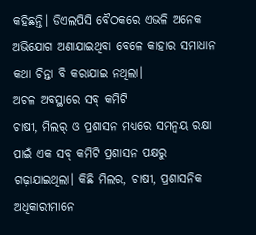କହିଛନ୍ତି। ଡିଏଲପିସି ବୈଠକରେ ଏଭଳି ଅନେକ ଅଭିଯୋଗ ଅଣାଯାଇଥିବା ବେଳେ କାହାର ସମାଧାନ କଥା ଚିନ୍ତା ବି କରାଯାଇ ନଥିଲା।
ଅଚଳ ଅବସ୍ଥାରେ ସବ୍ କମିଟି
ଚାଷୀ, ମିଲର୍ ଓ ପ୍ରଶାସନ ମଧ୍ୟରେ ସମନ୍ବୟ ରକ୍ଷା ପାଇଁ ଏକ ସବ୍ କମିଟି ପ୍ରଶାସନ ପକ୍ଷରୁ ଗଢ଼ାଯାଇଥିଲା। କିଛି ମିଲର, ଚାଷୀ, ପ୍ରଶାସନିକ ଅଧିକାରୀମାନେ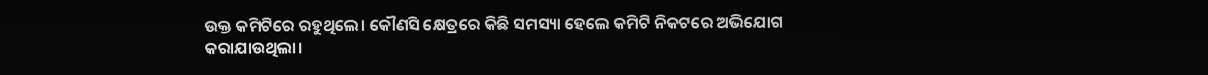ଉକ୍ତ କମିଟିରେ ରହୁଥିଲେ। କୌଣସି କ୍ଷେତ୍ରରେ କିଛି ସମସ୍ୟା ହେଲେ କମିଟି ନିକଟରେ ଅଭିଯୋଗ କରାଯାଉଥିଲା।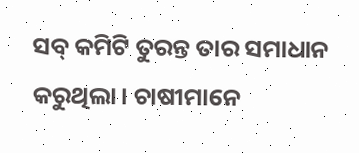ସବ୍ କମିଟି ତୁରନ୍ତ ତାର ସମାଧାନ କରୁଥିଲା। ଚାଷୀମାନେ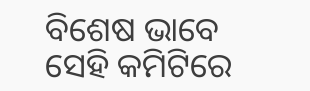ବିଶେଷ ଭାବେ ସେହି କମିଟିରେ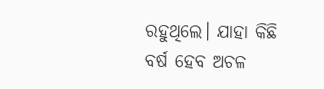ରହୁଥିଲେ। ଯାହା କିଛି ବର୍ଷ ହେବ ଅଚଳ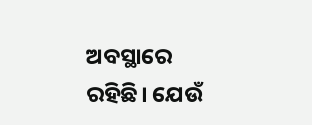ଅବସ୍ଥାରେ ରହିଛି। ଯେଉଁ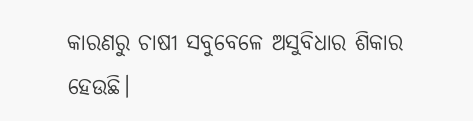କାରଣରୁ ଚାଷୀ ସବୁବେଳେ ଅସୁବିଧାର ଶିକାର ହେଉଛି।